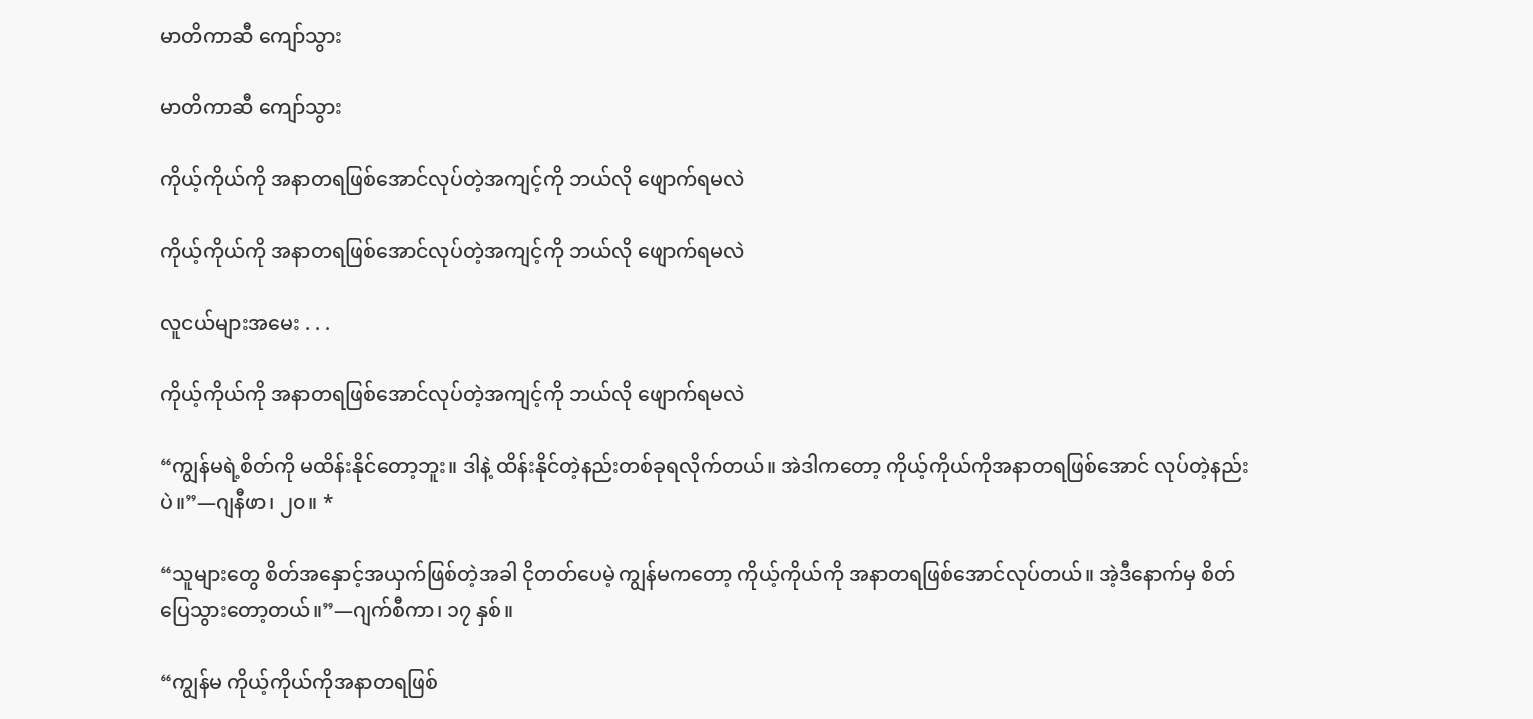မာတိကာဆီ ကျော်သွား

မာတိကာဆီ ကျော်သွား

ကိုယ့်ကိုယ်ကို အနာတရဖြစ်အောင်လုပ်တဲ့အကျင့်ကို ဘယ်လို ဖျောက်ရမလဲ

ကိုယ့်ကိုယ်ကို အနာတရဖြစ်အောင်လုပ်တဲ့အကျင့်ကို ဘယ်လို ဖျောက်ရမလဲ

လူငယ်များအမေး . . .

ကိုယ့်ကိုယ်ကို အနာတရဖြစ်အောင်လုပ်တဲ့အကျင့်ကို ဘယ်လို ဖျောက်ရမလဲ

“ကျွန်မရဲ့စိတ်ကို မထိန်းနိုင်တော့ဘူး။ ဒါနဲ့ ထိန်းနိုင်တဲ့နည်းတစ်ခုရလိုက်တယ်။ အဲဒါကတော့ ကိုယ့်ကိုယ်ကိုအနာတရဖြစ်အောင် လုပ်တဲ့နည်းပဲ။”—ဂျနီဖာ၊ ၂၀။ *

“သူများတွေ စိတ်အနှောင့်အယှက်ဖြစ်တဲ့အခါ ငိုတတ်ပေမဲ့ ကျွန်မကတော့ ကိုယ့်ကိုယ်ကို အနာတရဖြစ်အောင်လုပ်တယ်။ အဲ့ဒီနောက်မှ စိတ်ပြေသွားတော့တယ်။”—ဂျက်စီကာ၊ ၁၇ နှစ်။

“ကျွန်မ ကိုယ့်ကိုယ်ကိုအနာတရဖြစ်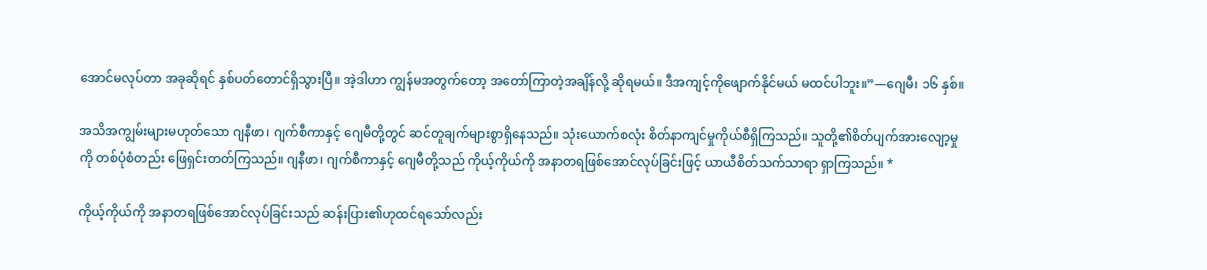အောင်မလုပ်တာ အခုဆိုရင် နှစ်ပတ်တောင်ရှိသွားပြီ။ အဲ့ဒါဟာ ကျွန်မအတွက်တော့ အတော်ကြာတဲ့အချိန်လို့ ဆိုရမယ်။ ဒီအကျင့်ကိုဖျောက်နိုင်မယ် မထင်ပါဘူး။”—ဂျေမီ၊ ၁၆ နှစ်။

အသိအကျွမ်းများမဟုတ်သော ဂျနီဖာ၊ ဂျက်စီကာနှင့် ဂျေမီတို့တွင် ဆင်တူချက်များစွာရှိနေသည်။ သုံးယောက်စလုံး စိတ်နာကျင်မှုကိုယ်စီရှိကြသည်။ သူတို့၏စိတ်ပျက်အားလျော့မှုကို တစ်ပုံစံတည်း ဖြေရှင်းတတ်ကြသည်။ ဂျနီဖာ၊ ဂျက်စီကာနှင့် ဂျေမီတို့သည် ကိုယ့်ကိုယ်ကို အနာတရဖြစ်အောင်လုပ်ခြင်းဖြင့် ယာယီစိတ်သက်သာရာ ရှာကြသည်။ *

ကိုယ့်ကိုယ်ကို အနာတရဖြစ်အောင်လုပ်ခြင်းသည် ဆန်းပြား၏ဟုထင်ရသော်လည်း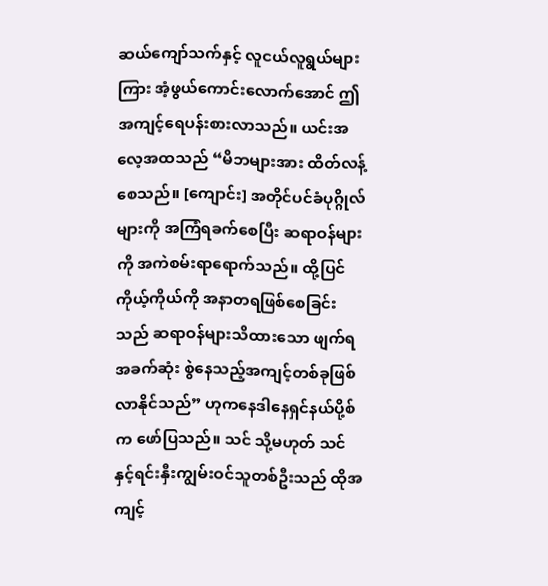ဆယ်ကျော်သက်နှင့် လူငယ်လူရွယ်များကြား အံ့ဖွယ်ကောင်းလောက်အောင် ဤအကျင့်ရေပန်းစားလာသည်။ ယင်းအလေ့အထသည် “မိဘများအား ထိတ်လန့်စေသည်။ [ကျောင်း] အတိုင်ပင်ခံပုဂ္ဂိုလ်များကို အကြံရခက်စေပြီး ဆရာဝန်များကို အကဲစမ်းရာရောက်သည်။ ထို့ပြင် ကိုယ့်ကိုယ်ကို အနာတရဖြစ်စေခြင်းသည် ဆရာဝန်များသိထားသော ဖျက်ရအခက်ဆုံး စွဲနေသည့်အကျင့်တစ်ခုဖြစ်လာနိုင်သည်” ဟုကနေဒါနေရှင်နယ်ပို့စ်က ဖော်ပြသည်။ သင် သို့မဟုတ် သင်နှင့်ရင်းနှီးကျွမ်းဝင်သူတစ်ဦးသည် ထိုအကျင့်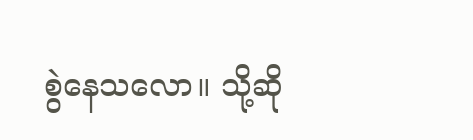စွဲနေသလော။ သို့ဆို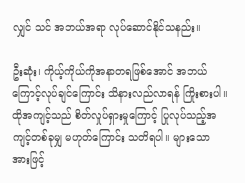လျှင် သင် အဘယ်အရာ လုပ်ဆောင်နိုင်သနည်း။

ဦးဆုံး၊ ကိုယ့်ကိုယ်ကိုအနာတရဖြစ်အောင် အဘယ်ကြောင့်လုပ်ချင်ကြောင်း သိနားလည်လာရန် ကြိုးစားပါ။ ထိုအကျင့်သည် စိတ်လှုပ်ရှားမှုကြောင့် ပြုလုပ်သည့်အကျင့်တစ်ခုမျှ မဟုတ်ကြောင်း သတိရပါ။ များသောအားဖြင့်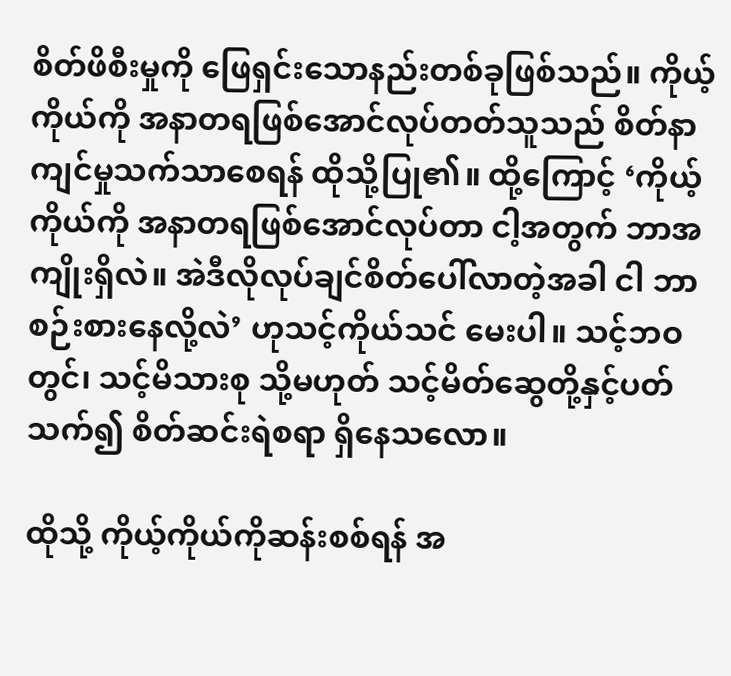စိတ်ဖိစီးမှုကို ဖြေရှင်းသောနည်းတစ်ခုဖြစ်သည်။ ကိုယ့်ကိုယ်ကို အနာတရဖြစ်အောင်လုပ်တတ်သူသည် စိတ်နာကျင်မှုသက်သာစေရန် ထိုသို့ပြု၏။ ထို့ကြောင့် ‘ကိုယ့်ကိုယ်ကို အနာတရဖြစ်အောင်လုပ်တာ ငါ့အတွက် ဘာအကျိုးရှိလဲ။ အဲဒီလိုလုပ်ချင်စိတ်ပေါ်လာတဲ့အခါ ငါ ဘာစဉ်းစားနေလို့လဲ’ ဟုသင့်ကိုယ်သင် မေးပါ။ သင့်ဘဝတွင်၊ သင့်မိသားစု သို့မဟုတ် သင့်မိတ်ဆွေတို့နှင့်ပတ်သက်၍ စိတ်ဆင်းရဲစရာ ရှိနေသလော။

ထိုသို့ ကိုယ့်ကိုယ်ကိုဆန်းစစ်ရန် အ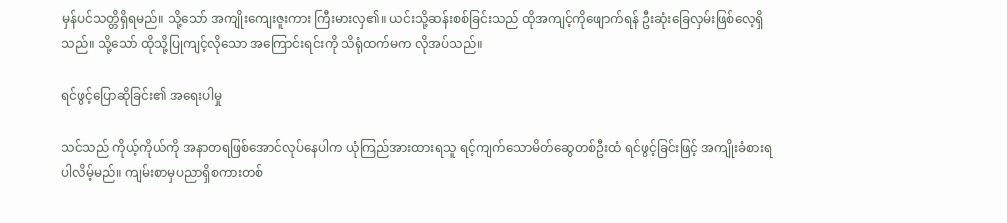မှန်ပင်သတ္တိရှိရမည်။ သို့သော် အကျိုးကျေးဇူးကား ကြီးမားလှ၏။ ယင်းသို့ဆန်းစစ်ခြင်းသည် ထိုအကျင့်ကိုဖျောက်ရန် ဦးဆုံးခြေလှမ်းဖြစ်လေ့ရှိသည်။ သို့သော် ထိုသို့ပြုကျင့်လိုသော အကြောင်းရင်းကို သိရုံထက်မက လိုအပ်သည်။

ရင်ဖွင့်ပြောဆိုခြင်း၏ အရေးပါမှု

သင်သည် ကိုယ့်ကိုယ်ကို အနာတရဖြစ်အောင်လုပ်နေပါက ယုံကြည်အားထားရသူ ရင့်ကျက်သောမိတ်ဆွေတစ်ဦးထံ ရင်ဖွင့်ခြင်းဖြင့် အကျိုးခံစားရပါလိမ့်မည်။ ကျမ်းစာမှပညာရှိစကားတစ်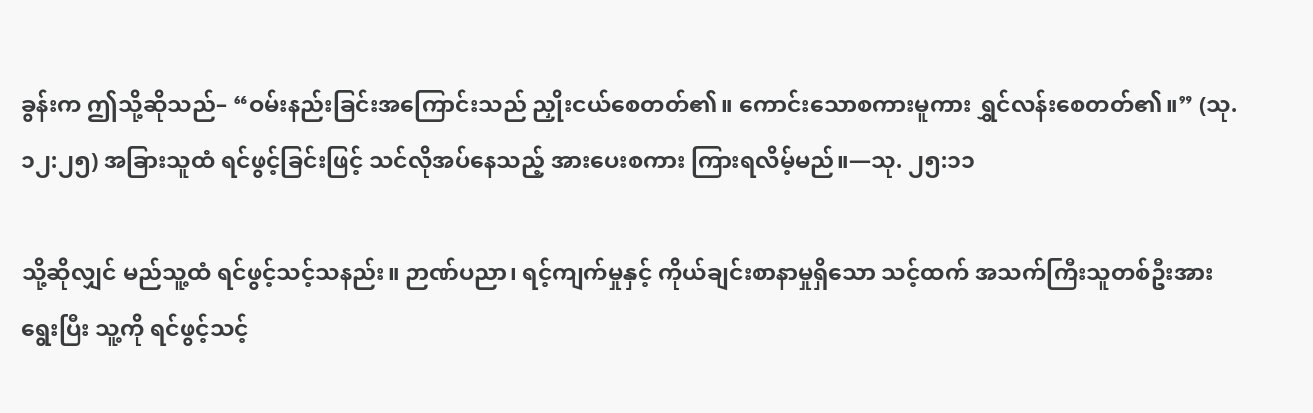ခွန်းက ဤသို့ဆိုသည်– “ဝမ်းနည်းခြင်းအကြောင်းသည် ညှိုးငယ်စေတတ်၏။ ကောင်းသောစကားမူကား ရွှင်လန်းစေတတ်၏။” (သု. ၁၂:၂၅) အခြားသူထံ ရင်ဖွင့်ခြင်းဖြင့် သင်လိုအပ်နေသည့် အားပေးစကား ကြားရလိမ့်မည်။—သု. ၂၅:၁၁

သို့ဆိုလျှင် မည်သူ့ထံ ရင်ဖွင့်သင့်သနည်း။ ဉာဏ်ပညာ၊ ရင့်ကျက်မှုနှင့် ကိုယ်ချင်းစာနာမှုရှိသော သင့်ထက် အသက်ကြီးသူတစ်ဦးအားရွေးပြီး သူ့ကို ရင်ဖွင့်သင့်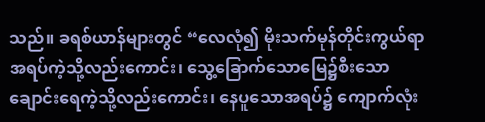သည်။ ခရစ်ယာန်များတွင် “လေလုံ၍ မိုးသက်မုန်တိုင်းကွယ်ရာ အရပ်ကဲ့သို့လည်းကောင်း၊ သွေ့ခြောက်သောမြေ၌စီးသော ချောင်းရေကဲ့သို့လည်းကောင်း၊ နေပူသောအရပ်၌ ကျောက်လုံး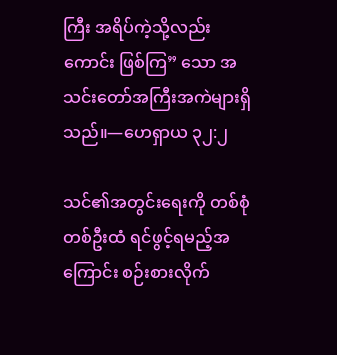ကြီး အရိပ်ကဲ့သို့လည်းကောင်း ဖြစ်ကြ” သော အသင်းတော်အကြီးအကဲများရှိသည်။—ဟေရှာယ ၃၂:၂

သင်၏အတွင်းရေးကို တစ်စုံတစ်ဦးထံ ရင်ဖွင့်ရမည့်အကြောင်း စဉ်းစားလိုက်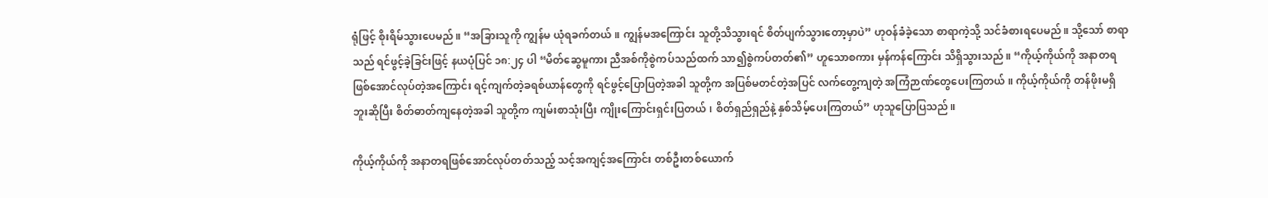ရုံဖြင့် စိုးရိမ်သွားပေမည်။ “အခြားသူကို ကျွန်မ ယုံရခက်တယ်။ ကျွန်မအကြောင်း သူတို့သိသွားရင် စိတ်ပျက်သွားတော့မှာပဲ” ဟုဝန်ခံခဲ့သော စာရာကဲ့သို့ သင်ခံစားရပေမည်။ သို့သော် စာရာသည် ရင်ဖွင့်ခဲ့ခြင်းဖြင့် နယပုံပြင် ၁၈:၂၄ ပါ “မိတ်ဆွေမူကား ညီအစ်ကိုစွဲကပ်သည်ထက် သာ၍စွဲကပ်တတ်၏” ဟူသောစကား မှန်ကန်ကြောင်း သိရှိသွားသည်။ “ကိုယ့်ကိုယ်ကို အနာတရဖြစ်အောင်လုပ်တဲ့အကြောင်း ရင့်ကျက်တဲ့ခရစ်ယာန်တွေကို ရင်ဖွင့်ပြောပြတဲ့အခါ သူတို့က အပြစ်မတင်တဲ့အပြင် လက်တွေ့ကျတဲ့ အကြံဉာဏ်တွေပေးကြတယ်။ ကိုယ့်ကိုယ်ကို တန်ဖိုးမရှိဘူးဆိုပြီး စိတ်ဓာတ်ကျနေတဲ့အခါ သူတို့က ကျမ်းစာသုံးပြီး ကျိုးကြောင်းရှင်းပြတယ်၊ စိတ်ရှည်ရှည်နဲ့ နှစ်သိမ့်ပေးကြတယ်” ဟုသူပြောပြသည်။

ကိုယ့်ကိုယ်ကို အနာတရဖြစ်အောင်လုပ်တတ်သည့် သင့်အကျင့်အကြောင်း တစ်ဦးတစ်ယောက်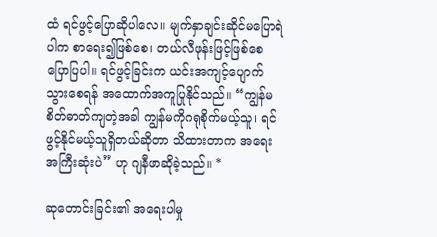ထံ ရင်ဖွင့်ပြောဆိုပါလေ။ မျက်နှာချင်းဆိုင်မပြောရဲပါက စာရေး၍ဖြစ်စေ၊ တယ်လီဖုန်းဖြင့်ဖြစ်စေ ပြောပြပါ။ ရင်ဖွင့်ခြင်းက ယင်းအကျင့်ပျောက်သွားစေရန် အထောက်အကူပြုနိုင်သည်။ “ကျွန်မ စိတ်ဓာတ်ကျတဲ့အခါ ကျွန်မကိုဂရုစိုက်မယ့်သူ၊ ရင်ဖွင့်နိုင်မယ့်သူရှိတယ်ဆိုတာ သိထားတာက အရေးအကြီးဆုံးပဲ” ဟု ဂျနီဖာဆိုခဲ့သည်။ *

ဆုတောင်းခြင်း၏ အရေးပါမှု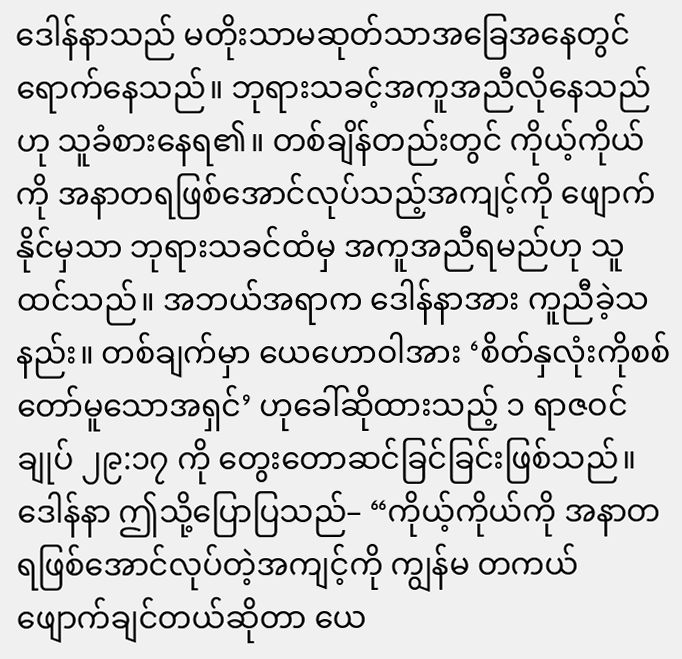ဒေါန်နာသည် မတိုးသာမဆုတ်သာအခြေအနေတွင် ရောက်နေသည်။ ဘုရားသခင့်အကူအညီလိုနေသည်ဟု သူခံစားနေရ၏။ တစ်ချိန်တည်းတွင် ကိုယ့်ကိုယ်ကို အနာတရဖြစ်အောင်လုပ်သည့်အကျင့်ကို ဖျောက်နိုင်မှသာ ဘုရားသခင်ထံမှ အကူအညီရမည်ဟု သူထင်သည်။ အဘယ်အရာက ဒေါန်နာအား ကူညီခဲ့သနည်း။ တစ်ချက်မှာ ယေဟောဝါအား ‘စိတ်နှလုံးကိုစစ်တော်မူသောအရှင်’ ဟုခေါ်ဆိုထားသည့် ၁ ရာဇဝင်ချုပ် ၂၉:၁၇ ကို တွေးတောဆင်ခြင်ခြင်းဖြစ်သည်။ ဒေါန်နာ ဤသို့ပြောပြသည်– “ကိုယ့်ကိုယ်ကို အနာတရဖြစ်အောင်လုပ်တဲ့အကျင့်ကို ကျွန်မ တကယ်ဖျောက်ချင်တယ်ဆိုတာ ယေ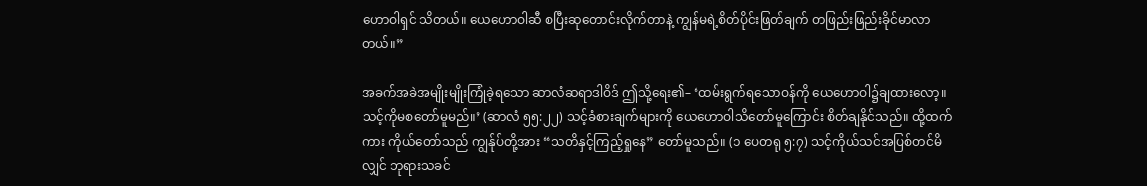ဟောဝါရှင် သိတယ်။ ယေဟောဝါဆီ စပြီးဆုတောင်းလိုက်တာနဲ့ ကျွန်မရဲ့စိတ်ပိုင်းဖြတ်ချက် တဖြည်းဖြည်းခိုင်မာလာတယ်။”

အခက်အခဲအမျိုးမျိုးကြုံခဲ့ရသော ဆာလံဆရာဒါဝိဒ် ဤသို့ရေး၏– ‘ထမ်းရွက်ရသောဝန်ကို ယေဟောဝါ၌ချထားလော့။ သင့်ကိုမစတော်မူမည်။’ (ဆာလံ ၅၅:၂၂) သင့်ခံစားချက်များကို ယေဟောဝါသိတော်မူကြောင်း စိတ်ချနိုင်သည်။ ထို့ထက်ကား ကိုယ်တော်သည် ကျွန်ုပ်တို့အား “သတိနှင့်ကြည့်ရှုနေ” တော်မူသည်။ (၁ ပေတရု ၅:၇) သင့်ကိုယ်သင်အပြစ်တင်မိလျှင် ဘုရားသခင်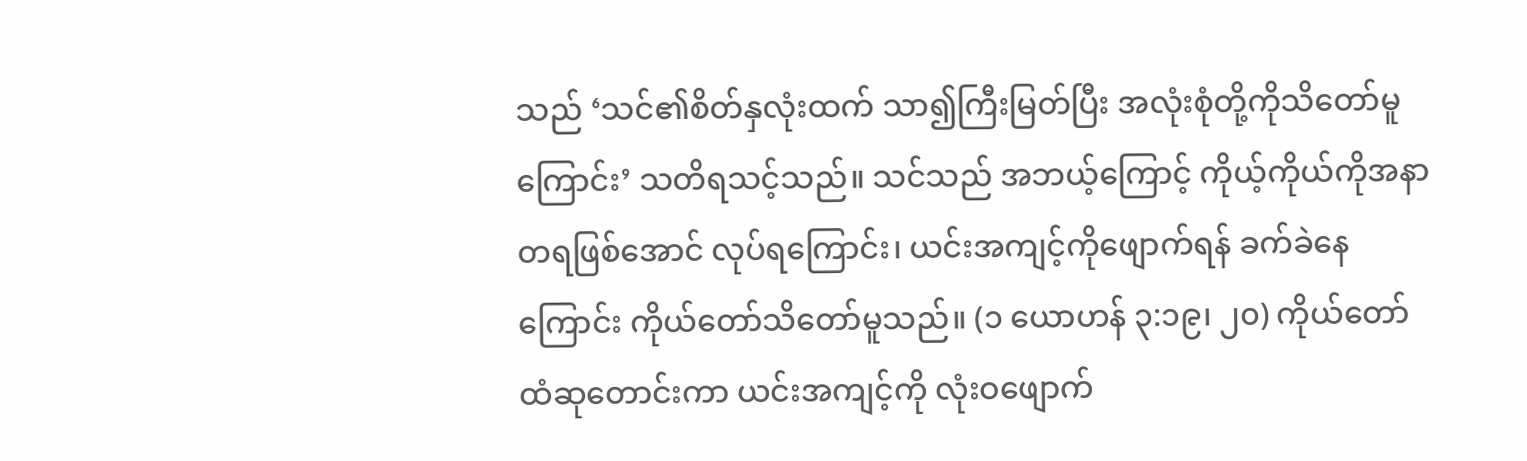သည် ‘သင်၏စိတ်နှလုံးထက် သာ၍ကြီးမြတ်ပြီး အလုံးစုံတို့ကိုသိတော်မူကြောင်း’ သတိရသင့်သည်။ သင်သည် အဘယ့်ကြောင့် ကိုယ့်ကိုယ်ကိုအနာတရဖြစ်အောင် လုပ်ရကြောင်း၊ ယင်းအကျင့်ကိုဖျောက်ရန် ခက်ခဲနေကြောင်း ကိုယ်တော်သိတော်မူသည်။ (၁ ယောဟန် ၃:၁၉၊ ၂၀) ကိုယ်တော်ထံဆုတောင်းကာ ယင်းအကျင့်ကို လုံးဝဖျောက်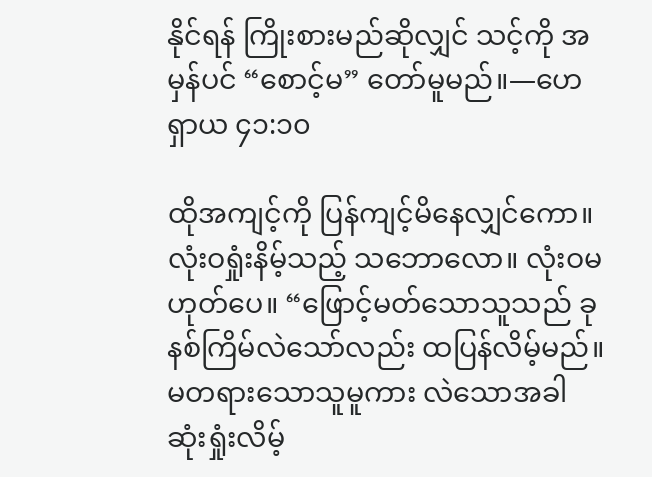နိုင်ရန် ကြိုးစားမည်ဆိုလျှင် သင့်ကို အမှန်ပင် “စောင့်မ” တော်မူမည်။—ဟေရှာယ ၄၁:၁၀

ထိုအကျင့်ကို ပြန်ကျင့်မိနေလျှင်ကော။ လုံးဝရှုံးနိမ့်သည့် သဘောလော။ လုံးဝမဟုတ်ပေ။ “ဖြောင့်မတ်သောသူသည် ခုနစ်ကြိမ်လဲသော်လည်း ထပြန်လိမ့်မည်။ မတရားသောသူမူကား လဲသောအခါ ဆုံးရှုံးလိမ့်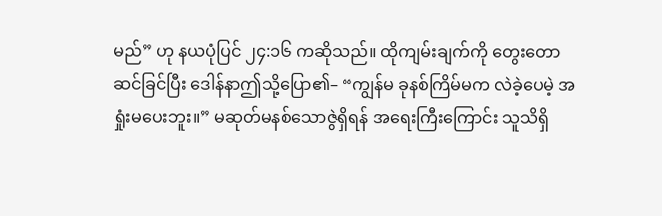မည်” ဟု နယပုံပြင် ၂၄:၁၆ ကဆိုသည်။ ထိုကျမ်းချက်ကို တွေးတောဆင်ခြင်ပြီး ဒေါန်နာဤသို့ပြော၏– “ကျွန်မ ခုနစ်ကြိမ်မက လဲခဲ့ပေမဲ့ အရှုံးမပေးဘူး။” မဆုတ်မနစ်သောဇွဲရှိရန် အရေးကြီးကြောင်း သူသိရှိ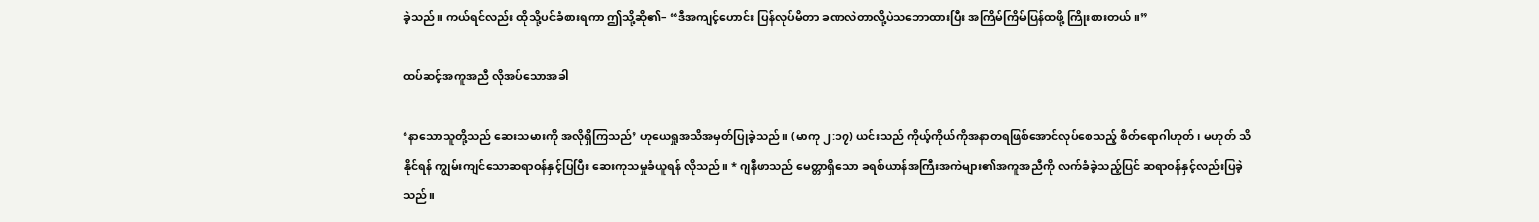ခဲ့သည်။ ကယ်ရင်လည်း ထိုသို့ပင်ခံစားရကာ ဤသို့ဆို၏– “ဒီအကျင့်ဟောင်း ပြန်လုပ်မိတာ ခဏလဲတာလို့ပဲသဘောထားပြီး အကြိမ်ကြိမ်ပြန်ထဖို့ ကြိုးစားတယ်။”

ထပ်ဆင့်အကူအညီ လိုအပ်သောအခါ

‘နာသောသူတို့သည် ဆေးသမားကို အလိုရှိကြသည်’ ဟုယေရှုအသိအမှတ်ပြုခဲ့သည်။ (မာကု ၂:၁၇) ယင်းသည် ကိုယ့်ကိုယ်ကိုအနာတရဖြစ်အောင်လုပ်စေသည့် စိတ်ရောဂါဟုတ်၊ မဟုတ် သိနိုင်ရန် ကျွမ်းကျင်သောဆရာဝန်နှင့်ပြပြီး ဆေးကုသမှုခံယူရန် လိုသည်။ * ဂျနီဖာသည် မေတ္တာရှိသော ခရစ်ယာန်အကြီးအကဲများ၏အကူအညီကို လက်ခံခဲ့သည့်ပြင် ဆရာဝန်နှင့်လည်းပြခဲ့သည်။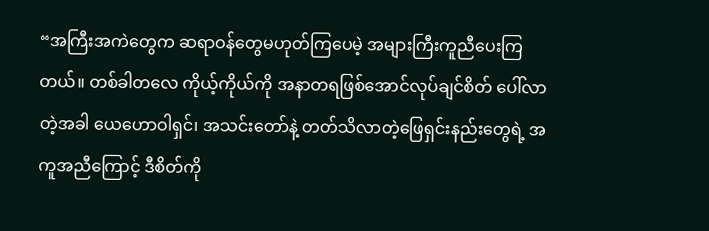“အကြီးအကဲတွေက ဆရာဝန်တွေမဟုတ်ကြပေမဲ့ အများကြီးကူညီပေးကြတယ်။ တစ်ခါတလေ ကိုယ့်ကိုယ်ကို အနာတရဖြစ်အောင်လုပ်ချင်စိတ် ပေါ်လာတဲ့အခါ ယေဟောဝါရှင်၊ အသင်းတော်နဲ့ တတ်သိလာတဲ့ဖြေရှင်းနည်းတွေရဲ့ အကူအညီကြောင့် ဒီစိတ်ကို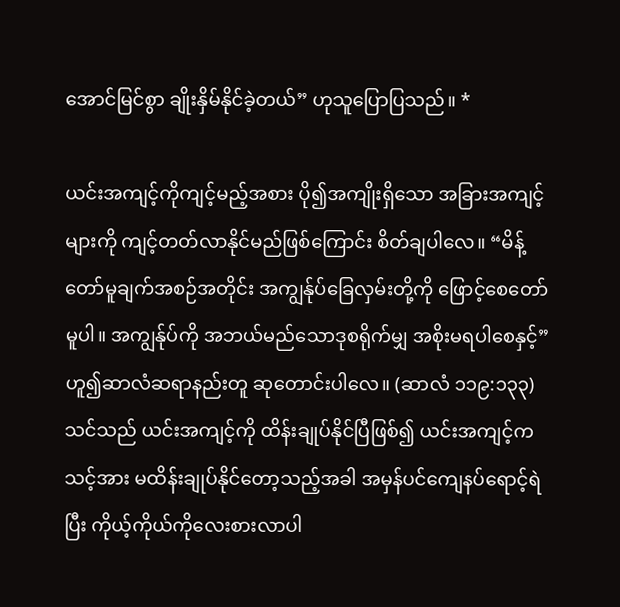အောင်မြင်စွာ ချိုးနှိမ်နိုင်ခဲ့တယ်” ဟုသူပြောပြသည်။ *

ယင်းအကျင့်ကိုကျင့်မည့်အစား ပို၍အကျိုးရှိသော အခြားအကျင့်များကို ကျင့်တတ်လာနိုင်မည်ဖြစ်ကြောင်း စိတ်ချပါလေ။ “မိန့်တော်မူချက်အစဉ်အတိုင်း အကျွန်ုပ်ခြေလှမ်းတို့ကို ဖြောင့်စေတော်မူပါ။ အကျွန်ုပ်ကို အဘယ်မည်သောဒုစရိုက်မျှ အစိုးမရပါစေနှင့်” ဟူ၍ဆာလံဆရာနည်းတူ ဆုတောင်းပါလေ။ (ဆာလံ ၁၁၉:၁၃၃) သင်သည် ယင်းအကျင့်ကို ထိန်းချုပ်နိုင်ပြီဖြစ်၍ ယင်းအကျင့်က သင့်အား မထိန်းချုပ်နိုင်တော့သည့်အခါ အမှန်ပင်ကျေနပ်ရောင့်ရဲပြီး ကိုယ့်ကိုယ်ကိုလေးစားလာပါ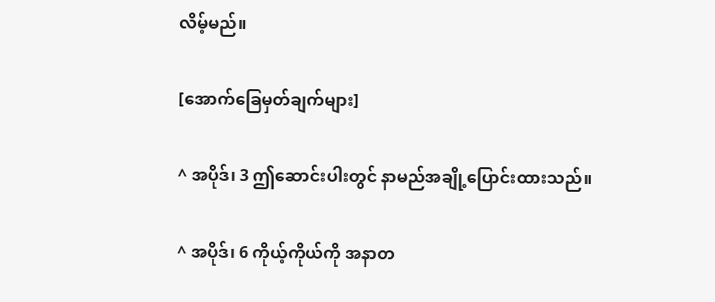လိမ့်မည်။

[အောက်ခြေမှတ်ချက်များ]

^ အပိုဒ်၊ 3 ဤဆောင်းပါးတွင် နာမည်အချို့ပြောင်းထားသည်။

^ အပိုဒ်၊ 6 ကိုယ့်ကိုယ်ကို အနာတ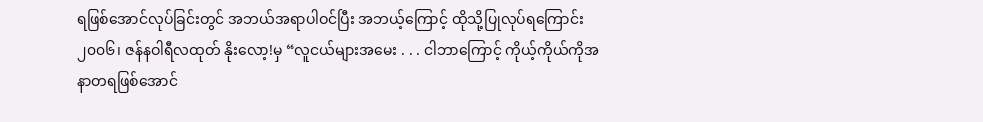ရဖြစ်အောင်လုပ်ခြင်းတွင် အဘယ်အရာပါဝင်ပြီး အဘယ့်ကြောင့် ထိုသို့ပြုလုပ်ရကြောင်း ၂၀၀၆၊ ဇန်နဝါရီလထုတ် နိုးလော့!မှ “လူငယ်များအမေး . . . ငါဘာကြောင့် ကိုယ့်ကိုယ်ကိုအနာတရဖြစ်အောင်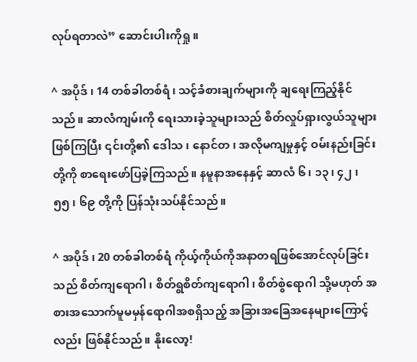လုပ်ရတာလဲ” ဆောင်းပါးကိုရှု။

^ အပိုဒ်၊ 14 တစ်ခါတစ်ရံ၊ သင့်ခံစားချက်များကို ချရေးကြည့်နိုင်သည်။ ဆာလံကျမ်းကို ရေးသားခဲ့သူများသည် စိတ်လှုပ်ရှားလွယ်သူများဖြစ်ကြပြီး ၎င်းတို့၏ ဒေါသ၊ နောင်တ၊ အလိုမကျမှုနှင့် ဝမ်းနည်းခြင်းတို့ကို စာရေးဖော်ပြခဲ့ကြသည်။ နမူနာအနေနှင့် ဆာလံ ၆၊ ၁၃၊ ၄၂၊ ၅၅၊ ၆၉ တို့ကို ပြန်သုံးသပ်နိုင်သည်။

^ အပိုဒ်၊ 20 တစ်ခါတစ်ရံ ကိုယ့်ကိုယ်ကိုအနာတရဖြစ်အောင်လုပ်ခြင်းသည် စိတ်ကျရောဂါ၊ စိတ်ရွစိတ်ကျရောဂါ၊ စိတ်စွဲရောဂါ သို့မဟုတ် အစားအသောက်မူမမှန်ရောဂါအစရှိသည့် အခြားအခြေအနေများကြောင့်လည်း ဖြစ်နိုင်သည်။ နိုးလော့!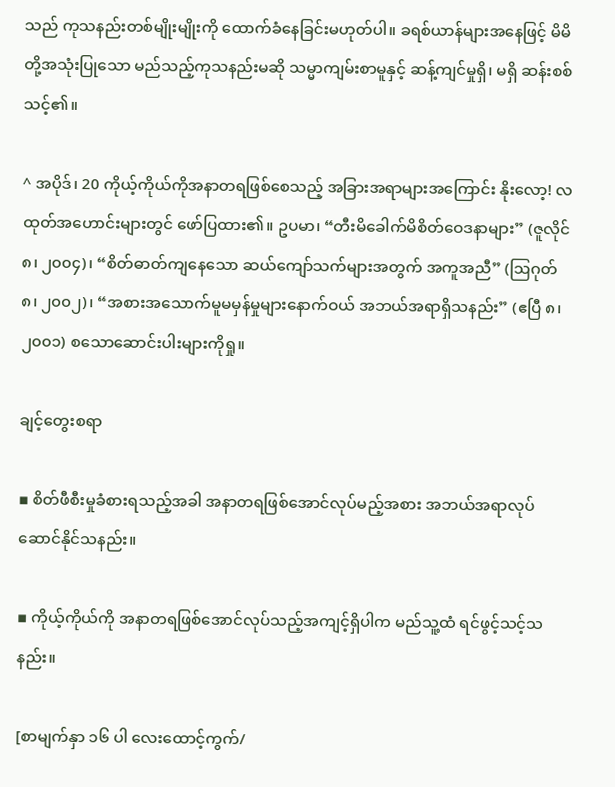သည် ကုသနည်းတစ်မျိုးမျိုးကို ထောက်ခံနေခြင်းမဟုတ်ပါ။ ခရစ်ယာန်များအနေဖြင့် မိမိတို့အသုံးပြုသော မည်သည့်ကုသနည်းမဆို သမ္မာကျမ်းစာမူနှင့် ဆန့်ကျင်မှုရှိ၊ မရှိ ဆန်းစစ်သင့်၏။

^ အပိုဒ်၊ 20 ကိုယ့်ကိုယ်ကိုအနာတရဖြစ်စေသည့် အခြားအရာများအကြောင်း နိုးလော့! လထုတ်အဟောင်းများတွင် ဖော်ပြထား၏။ ဥပမာ၊ “တီးမိခေါက်မိစိတ်ဝေဒနာများ” (ဇူလိုင် ၈၊ ၂၀၀၄)၊ “စိတ်ဓာတ်ကျနေသော ဆယ်ကျော်သက်များအတွက် အကူအညီ” (ဩဂုတ် ၈၊ ၂၀၀၂)၊ “အစားအသောက်မူမမှန်မှုများနောက်ဝယ် အဘယ်အရာရှိသနည်း” (ဧပြီ ၈၊ ၂၀၀၁) စသောဆောင်းပါးများကိုရှု။

ချင့်တွေးစရာ

▪ စိတ်ဖီစီးမှုခံစားရသည့်အခါ အနာတရဖြစ်အောင်လုပ်မည့်အစား အဘယ်အရာလုပ်ဆောင်နိုင်သနည်း။

▪ ကိုယ့်ကိုယ်ကို အနာတရဖြစ်အောင်လုပ်သည့်အကျင့်ရှိပါက မည်သူ့ထံ ရင်ဖွင့်သင့်သနည်း။

[စာမျက်နှာ ၁၆ ပါ လေးထောင့်ကွက်/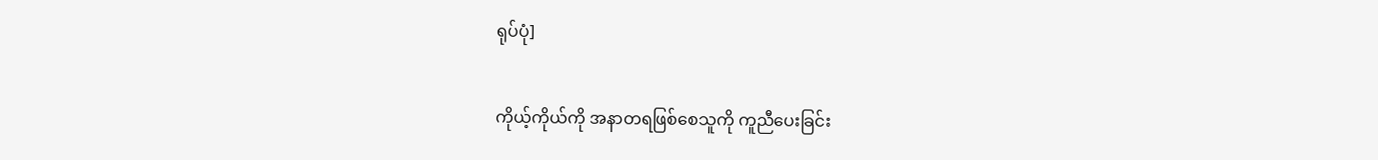ရုပ်ပုံ]

ကိုယ့်ကိုယ်ကို အနာတရဖြစ်စေသူကို ကူညီပေးခြင်း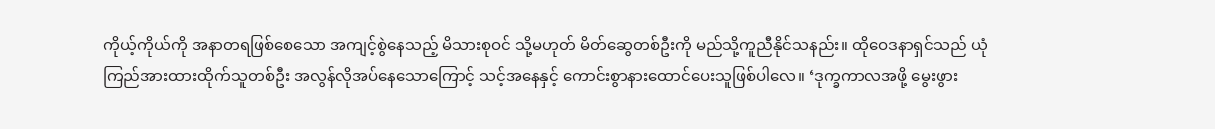ကိုယ့်ကိုယ်ကို အနာတရဖြစ်စေသော အကျင့်စွဲနေသည့် မိသားစုဝင် သို့မဟုတ် မိတ်ဆွေတစ်ဦးကို မည်သို့ကူညီနိုင်သနည်း။ ထိုဝေဒနာရှင်သည် ယုံကြည်အားထားထိုက်သူတစ်ဦး အလွန်လိုအပ်နေသောကြောင့် သင့်အနေနှင့် ကောင်းစွာနားထောင်ပေးသူဖြစ်ပါလေ။ ‘ဒုက္ခကာလအဖို့ မွေးဖွား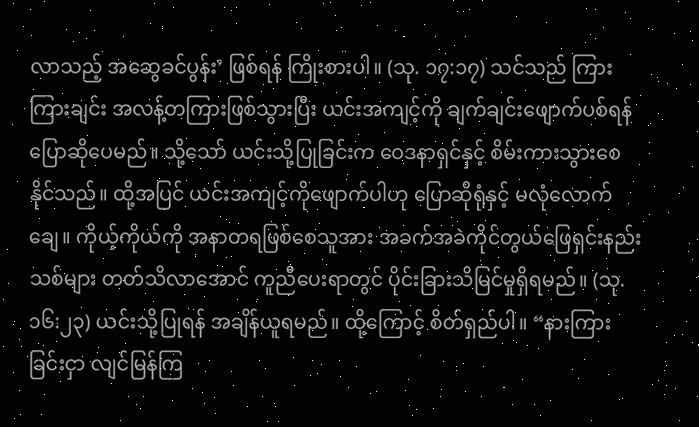လာသည့် အဆွေခင်ပွန်း’ ဖြစ်ရန် ကြိုးစားပါ။ (သု. ၁၇:၁၇) သင်သည် ကြားကြားချင်း အလန့်တကြားဖြစ်သွားပြီး ယင်းအကျင့်ကို ချက်ချင်းဖျောက်ပစ်ရန် ပြောဆိုပေမည်။ သို့သော် ယင်းသို့ပြုခြင်းက ဝေဒနာရှင်နှင့် စိမ်းကားသွားစေနိုင်သည်။ ထို့အပြင် ယင်းအကျင့်ကိုဖျောက်ပါဟု ပြောဆိုရုံနှင့် မလုံလောက်ချေ။ ကိုယ့်ကိုယ်ကို အနာတရဖြစ်စေသူအား အခက်အခဲကိုင်တွယ်ဖြေရှင်းနည်းသစ်များ တတ်သိလာအောင် ကူညီပေးရာတွင် ပိုင်းခြားသိမြင်မှုရှိရမည်။ (သု. ၁၆:၂၃) ယင်းသို့ပြုရန် အချိန်ယူရမည်။ ထို့ကြောင့် စိတ်ရှည်ပါ။ “နားကြားခြင်းငှာ လျင်မြန်ကြ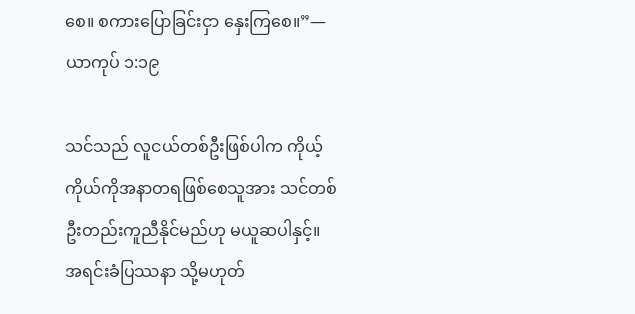စေ။ စကားပြောခြင်းငှာ နှေးကြစေ။”—ယာကုပ် ၁:၁၉

သင်သည် လူငယ်တစ်ဦးဖြစ်ပါက ကိုယ့်ကိုယ်ကိုအနာတရဖြစ်စေသူအား သင်တစ်ဦးတည်းကူညီနိုင်မည်ဟု မယူဆပါနှင့်။ အရင်းခံပြဿနာ သို့မဟုတ်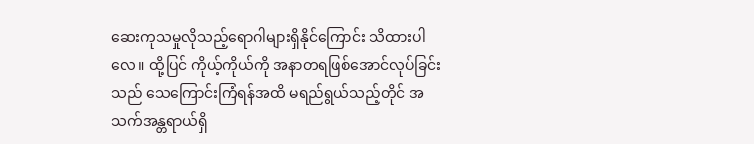ဆေးကုသမှုလိုသည့်ရောဂါများရှိနိုင်ကြောင်း သိထားပါလေ။ ထို့ပြင် ကိုယ့်ကိုယ်ကို အနာတရဖြစ်အောင်လုပ်ခြင်းသည် သေကြောင်းကြံရန်အထိ မရည်ရွယ်သည့်တိုင် အသက်အန္တရာယ်ရှိ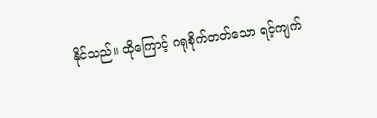နိုင်သည်။ ထိုကြောင့် ဂရုစိုက်တတ်သော ရင့်ကျက်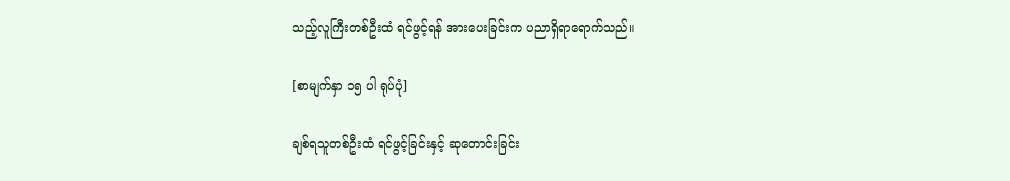သည့်လူကြီးတစ်ဦးထံ ရင်ဖွင့်ရန် အားပေးခြင်းက ပညာရှိရာရောက်သည်။

[စာမျက်နှာ ၁၅ ပါ ရုပ်ပုံ]

ချစ်ရသူတစ်ဦးထံ ရင်ဖွင့်ခြင်းနှင့် ဆုတောင်းခြင်း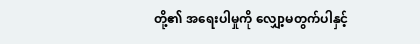တို့၏ အရေးပါမှုကို လျှော့မတွက်ပါနှင့်